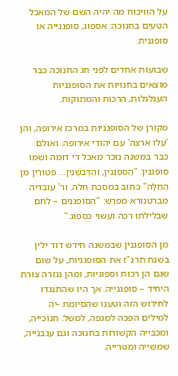על הוויכוח מה יהיה השם של המאכל הטעים בחנוכה: אספוג, סופגנייה או סופגנית.

שבועות אחדים לפני חג החנוכה כבר מוצאים בחנויות את הסופגניות העגלגלות, הרכות והמתוקות.

מקורן של הסופגניות במרכז אירופה, והן 'עלו ארצה' עם יהודי אירופה. ואולם כבר במשנה נזכר מאכל די דומה ושמו סופגנין: "הַסֻּפְגָּנִין, וְהַדֻּבְשָׁנִין… פְּטוּרִין מִן הַחַלָּה" כתוב במסכת חלה. ור' עובדיה מברטנורא מפרש: "הסופגנים – לחם שבלילתו רכה ועשוי כספוג."

מן הסופגנין שבמשנה חידש דוד ילין בשנת תרנ"ז את הסופגניות, על שום שגם הן רכות וספוגיות, ומהן נגזרה צורת היחיד – סופגנייה. אך היו שהתנגדו לחידוש הזה וטענו שהסיומת -יה למילים הפכה למגפה, למשל: חנוכייה, ומכבייה הקשורות בחנוכה וגם עגבנייה, שמשייה ומטרייה.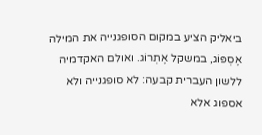ביאליק הציע במקום הסופגנייה את המילה אֶסְפּוֹג, במשקל אֶתְרוֹג. ואולם האקדמיה ללשון העברית קבעה: לא סופגנייה ולא אספוג אלא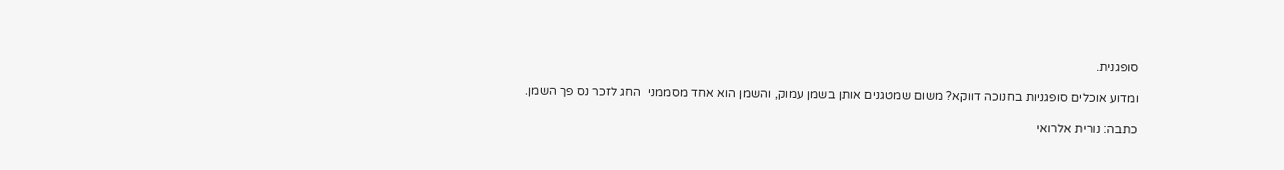סופגנית.

ומדוע אוכלים סופגניות בחנוכה דווקא? משום שמטגנים אותן בשמן עמוק, והשמן הוא אחד מסממני  החג לזכר נס פך השמן.

כתבה: נורית אלרואי